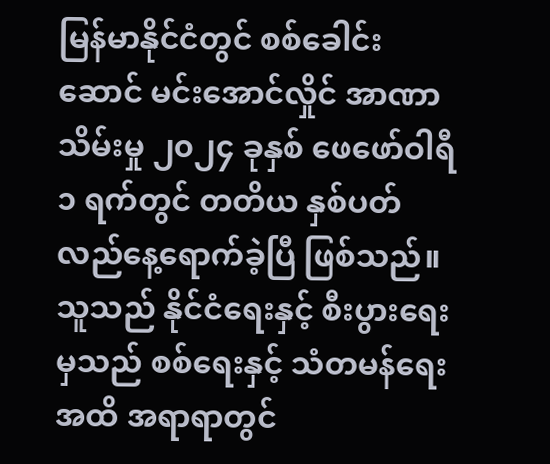မြန်မာနိုင်ငံတွင် စစ်ခေါင်းဆောင် မင်းအောင်လှိုင် အာဏာသိမ်းမှု ၂၀၂၄ ခုနှစ် ဖေဖော်ဝါရီ ၁ ရက်တွင် တတိယ နှစ်ပတ်လည်နေ့ရောက်ခဲ့ပြီ ဖြစ်သည်။ သူသည် နိုင်ငံရေးနှင့် စီးပွားရေးမှသည် စစ်ရေးနှင့် သံတမန်ရေးအထိ အရာရာတွင်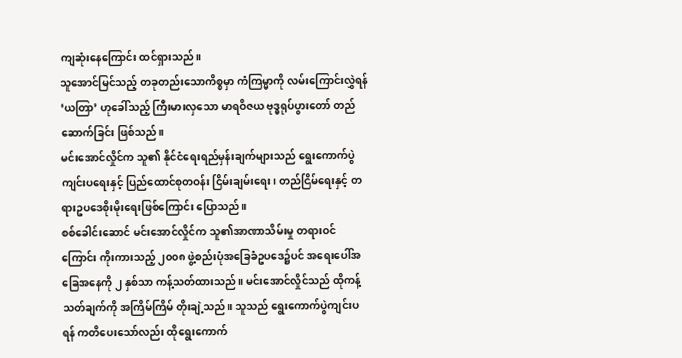ကျဆုံးနေကြောင်း ထင်ရှားသည်။
သူအောင်မြင်သည့် တခုတည်းသောကိစ္စမှာ ကံကြမ္မာကို လမ်းကြောင်းလွှဲရန် ‘ယတြာ’ ဟုခေါ်သည့် ကြီးမားလှသော မာရဝိဇယ ဗုဒ္ဓရုပ်ပွားတော် တည်ဆောက်ခြင်း ဖြစ်သည်။
မင်းအောင်လှိုင်က သူ၏ နိုင်ငံရေးရည်မှန်းချက်များသည် ရွေးကောက်ပွဲကျင်းပရေးနှင့် ပြည်ထောင်စုတဝန်း ငြိမ်းချမ်းရေး၊ တည်ငြိမ်ရေးနှင့် တရားဥပဒေစိုးမိုးရေးဖြစ်ကြောင်း ပြောသည်။
စစ်ခေါင်းဆောင် မင်းအောင်လှိုင်က သူ၏အာဏာသိမ်းမှု တရားဝင်ကြောင်း ကိုးကားသည့် ၂၀၀၈ ဖွဲ့စည်းပုံအခြေခံဥပဒေ၌ပင် အရေးပေါ်အခြေအနေကို ၂ နှစ်သာ ကန့်သတ်ထားသည်။ မင်းအောင်လှိုင်သည် ထိုကန့်သတ်ချက်ကို အကြိမ်ကြိမ် တိုးချဲ့သည်။ သူသည် ရွေးကောက်ပွဲကျင်းပရန် ကတိပေးသော်လည်း ထိုရွေးကောက်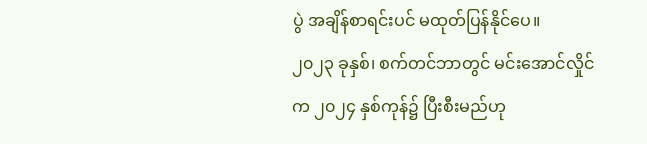ပွဲ အချိန်စာရင်းပင် မထုတ်ပြန်နိုင်ပေ။
၂၀၂၃ ခုနှစ်၊ စက်တင်ဘာတွင် မင်းအောင်လှိုင်က ၂၀၂၄ နှစ်ကုန်၌ ပြီးစီးမည်ဟု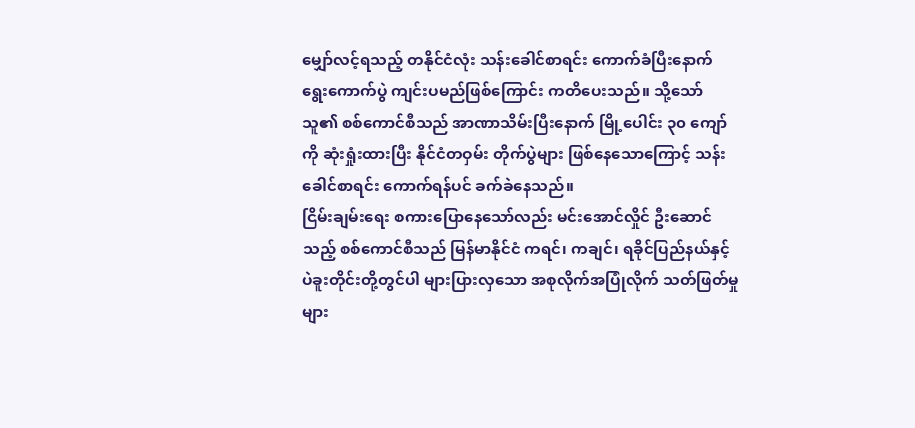မျှော်လင့်ရသည့် တနိုင်ငံလုံး သန်းခေါင်စာရင်း ကောက်ခံပြီးနောက် ရွေးကောက်ပွဲ ကျင်းပမည်ဖြစ်ကြောင်း ကတိပေးသည်။ သို့သော် သူ၏ စစ်ကောင်စီသည် အာဏာသိမ်းပြီးနောက် မြို့ပေါင်း ၃၀ ကျော်ကို ဆုံးရှုံးထားပြီး နိုင်ငံတဝှမ်း တိုက်ပွဲများ ဖြစ်နေသောကြောင့် သန်းခေါင်စာရင်း ကောက်ရန်ပင် ခက်ခဲနေသည်။
ငြိမ်းချမ်းရေး စကားပြောနေသော်လည်း မင်းအောင်လှိုင် ဦးဆောင်သည့် စစ်ကောင်စီသည် မြန်မာနိုင်ငံ ကရင်၊ ကချင်၊ ရခိုင်ပြည်နယ်နှင့် ပဲခူးတိုင်းတို့တွင်ပါ များပြားလှသော အစုလိုက်အပြုံလိုက် သတ်ဖြတ်မှုများ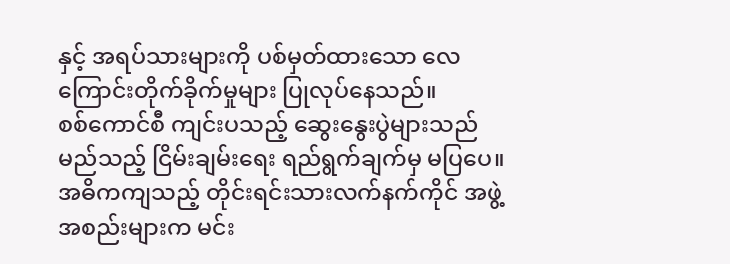နှင့် အရပ်သားများကို ပစ်မှတ်ထားသော လေကြောင်းတိုက်ခိုက်မှုများ ပြုလုပ်နေသည်။
စစ်ကောင်စီ ကျင်းပသည့် ဆွေးနွေးပွဲများသည် မည်သည့် ငြိမ်းချမ်းရေး ရည်ရွက်ချက်မှ မပြပေ။ အဓိကကျသည့် တိုင်းရင်းသားလက်နက်ကိုင် အဖွဲ့အစည်းများက မင်း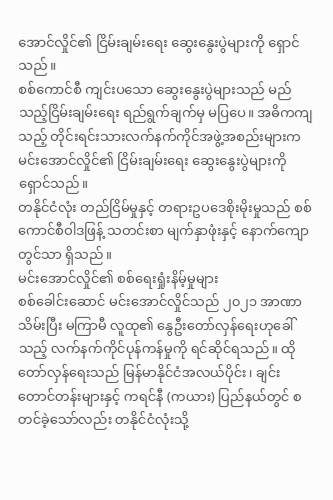အောင်လှိုင်၏ ငြိမ်းချမ်းရေး ဆွေးနွေးပွဲများကို ရှောင်သည်။
စစ်ကောင်စီ ကျင်းပသော ဆွေးနွေးပွဲများသည် မည်သည့်ငြိမ်းချမ်းရေး ရည်ရွက်ချက်မှ မပြပေ။ အဓိကကျသည့် တိုင်းရင်းသားလက်နက်ကိုင်အဖွဲ့အစည်းများက မင်းအောင်လှိုင်၏ ငြိမ်းချမ်းရေး ဆွေးနွေးပွဲများကို ရှောင်သည်။
တနိုင်ငံလုံး တည်ငြိမ်မှုနှင့် တရားဥပဒေစိုးမိုးမှုသည် စစ်ကောင်စီဝါဒဖြန့် သတင်းစာ မျက်နှာဖုံးနှင့် နောက်ကျောတွင်သာ ရှိသည်။
မင်းအောင်လှိုင်၏ စစ်ရေးရှုံးနိမ့်မှုများ
စစ်ခေါင်းဆောင် မင်းအောင်လှိုင်သည် ၂၀၂၁ အာဏာသိမ်းပြီး မကြာမီ လူထု၏ နွေဦးတော်လှန်ရေးဟုခေါ်သည့် လက်နက်ကိုင်ပုန်ကန်မှုကို ရင်ဆိုင်ရသည်။ ထိုတော်လှန်ရေးသည် မြန်မာနိုင်ငံအလယ်ပိုင်း၊ ချင်းတောင်တန်းများနှင့် ကရင်နီ (ကယား) ပြည်နယ်တွင် စတင်ခဲ့သော်လည်း တနိုင်ငံလုံးသို့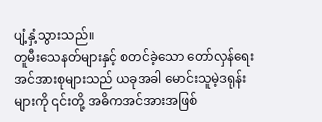ပျံ့နှံ့သွားသည်။
တူမီးသေနတ်များနှင့် စတင်ခဲ့သော တော်လှန်ရေး အင်အားစုများသည် ယခုအခါ မောင်းသူမဲ့ဒရုန်းများကို ၎င်းတို့ အဓိကအင်အားအဖြစ်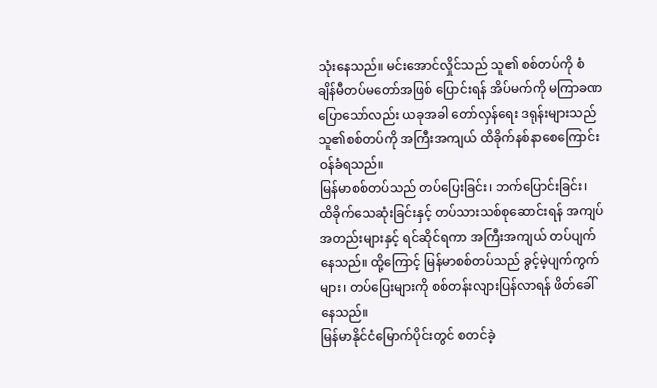သုံးနေသည်။ မင်းအောင်လှိုင်သည် သူ၏ စစ်တပ်ကို စံချိန်မီတပ်မတော်အဖြစ် ပြောင်းရန် အိပ်မက်ကို မကြာခဏပြောသော်လည်း ယခုအခါ တော်လှန်ရေး ဒရုန်းများသည် သူ၏စစ်တပ်ကို အကြီးအကျယ် ထိခိုက်နစ်နာစေကြောင်း ဝန်ခံရသည်။
မြန်မာစစ်တပ်သည် တပ်ပြေးခြင်း၊ ဘက်ပြောင်းခြင်း၊ ထိခိုက်သေဆုံးခြင်းနှင့် တပ်သားသစ်စုဆောင်းရန် အကျပ်အတည်းများနှင့် ရင်ဆိုင်ရကာ အကြီးအကျယ် တပ်ပျက်နေသည်။ ထို့ကြောင့် မြန်မာစစ်တပ်သည် ခွင့်မဲ့ပျက်ကွက်များ၊ တပ်ပြေးများကို စစ်တန်းလျားပြန်လာရန် ဖိတ်ခေါ်နေသည်။
မြန်မာနိုင်ငံမြောက်ပိုင်းတွင် စတင်ခဲ့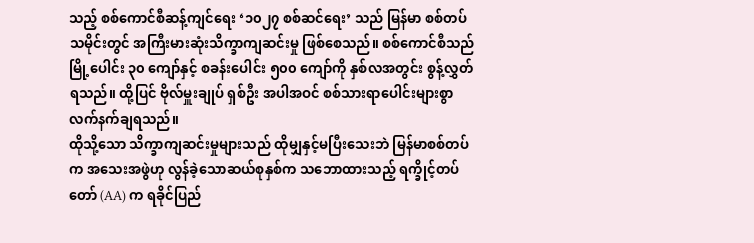သည့် စစ်ကောင်စီဆန့်ကျင်ရေး ‘၁၀၂၇ စစ်ဆင်ရေး’ သည် မြန်မာ စစ်တပ်သမိုင်းတွင် အကြီးမားဆုံးသိက္ခာကျဆင်းမှု ဖြစ်စေသည်။ စစ်ကောင်စီသည် မြို့ပေါင်း ၃၀ ကျော်နှင့် စခန်းပေါင်း ၅၀၀ ကျော်ကို နှစ်လအတွင်း စွန့်လွှတ်ရသည်။ ထို့ပြင် ဗိုလ်မှူးချုပ် ရှစ်ဦး အပါအဝင် စစ်သားရာပေါင်းများစွာ လက်နက်ချရသည်။
ထိုသို့သော သိက္ခာကျဆင်းမှုများသည် ထိုမျှနှင့်မပြီးသေးဘဲ မြန်မာစစ်တပ်က အသေးအဖွဲဟု လွန်ခဲ့သောဆယ်စုနှစ်က သဘောထားသည့် ရက္ခိုင့်တပ်တော် (AA) က ရခိုင်ပြည်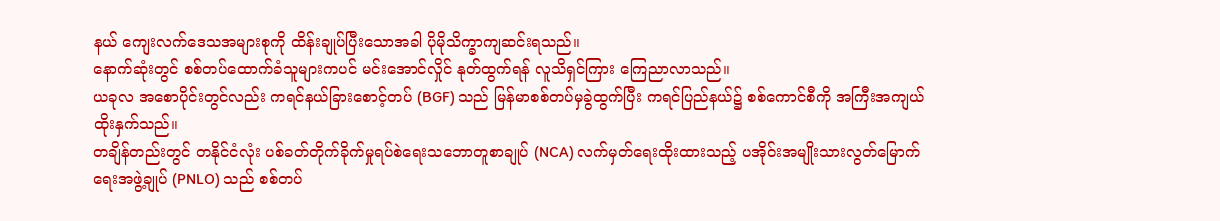နယ် ကျေးလက်ဒေသအများစုကို ထိန်းချုပ်ပြီးသောအခါ ပိုမိုသိက္ခာကျဆင်းရသည်။
နောက်ဆုံးတွင် စစ်တပ်ထောက်ခံသူများကပင် မင်းအောင်လှိုင် နုတ်ထွက်ရန် လူသိရှင်ကြား ကြေညာလာသည်။
ယခုလ အစောပိုင်းတွင်လည်း ကရင်နယ်ခြားစောင့်တပ် (BGF) သည် မြန်မာစစ်တပ်မှခွဲထွက်ပြီး ကရင်ပြည်နယ်၌ စစ်ကောင်စီကို အကြီးအကျယ် ထိုးနှက်သည်။
တချိန်တည်းတွင် တနိုင်ငံလုံး ပစ်ခတ်တိုက်ခိုက်မှုရပ်စဲရေးသဘောတူစာချုပ် (NCA) လက်မှတ်ရေးထိုးထားသည့် ပအိုဝ်းအမျိုးသားလွတ်မြောက်ရေးအဖွဲ့ချုပ် (PNLO) သည် စစ်တပ်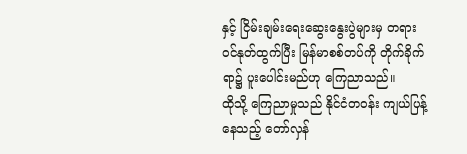နှင့် ငြိမ်းချမ်းရေးဆွေးနွေးပွဲများမှ တရားဝင်နုတ်ထွက်ပြီး မြန်မာစစ်တပ်ကို တိုက်ခိုက်ရာ၌ ပူးပေါင်းမည်ဟု ကြေညာသည်။
ထိုသို့ ကြေညာမှုသည် နိုင်ငံတဝန်း ကျယ်ပြန့်နေသည့် တော်လှန်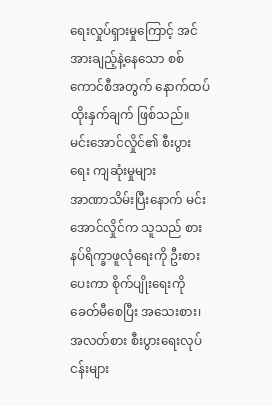ရေးလှုပ်ရှားမှုကြောင့် အင်အားချည့်နဲ့နေသော စစ်ကောင်စီအတွက် နောက်ထပ် ထိုးနှက်ချက် ဖြစ်သည်။
မင်းအောင်လှိုင်၏ စီးပွားရေး ကျဆုံးမှုများ
အာဏာသိမ်းပြီးနောက် မင်းအောင်လှိုင်က သူသည် စားနပ်ရိက္ခာဖူလုံရေးကို ဦးစားပေးကာ စိုက်ပျိုးရေးကို ခေတ်မီစေပြီး အသေးစား၊ အလတ်စား စီးပွားရေးလုပ်ငန်းများ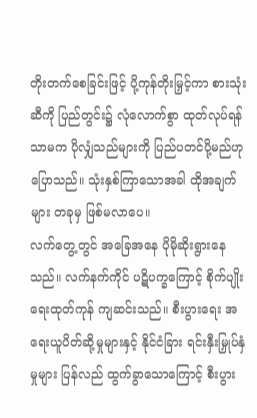တိုးတက်စေခြင်းဖြင့် ပို့ကုန်တိုးမြှင့်ကာ စားသုံးဆီကို ပြည်တွင်း၌ လုံလောက်စွာ ထုတ်လုပ်ရန်သာမက ပိုလျှံသည်များကို ပြည်ပတင်ပို့မည်ဟု ပြောသည်။ သုံးနှစ်ကြာသောအခါ ထိုအချက်များ တခုမှ ဖြစ်မလာပေ။
လက်တွေ့တွင် အခြေအနေ ပိုမိုဆိုးရွားနေသည်။ လက်နက်ကိုင် ပဋိပက္ခကြောင့် စိုက်ပျိုးရေးထုတ်ကုန် ကျဆင်းသည်။ စီးပွားရေး အရေးယူပိတ်ဆို့မှုများနှင့် နိုင်ငံခြား ရင်းနှီးမြှုပ်နှံမှုများ ပြန်လည် ထွက်ခွာသောကြောင့် စီးပွား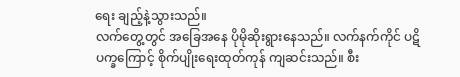ရေး ချည့်နဲ့သွားသည်။
လက်တွေ့တွင် အခြေအနေ ပိုမိုဆိုးရွားနေသည်။ လက်နက်ကိုင် ပဋိပက္ခကြောင့် စိုက်ပျိုးရေးထုတ်ကုန် ကျဆင်းသည်။ စီး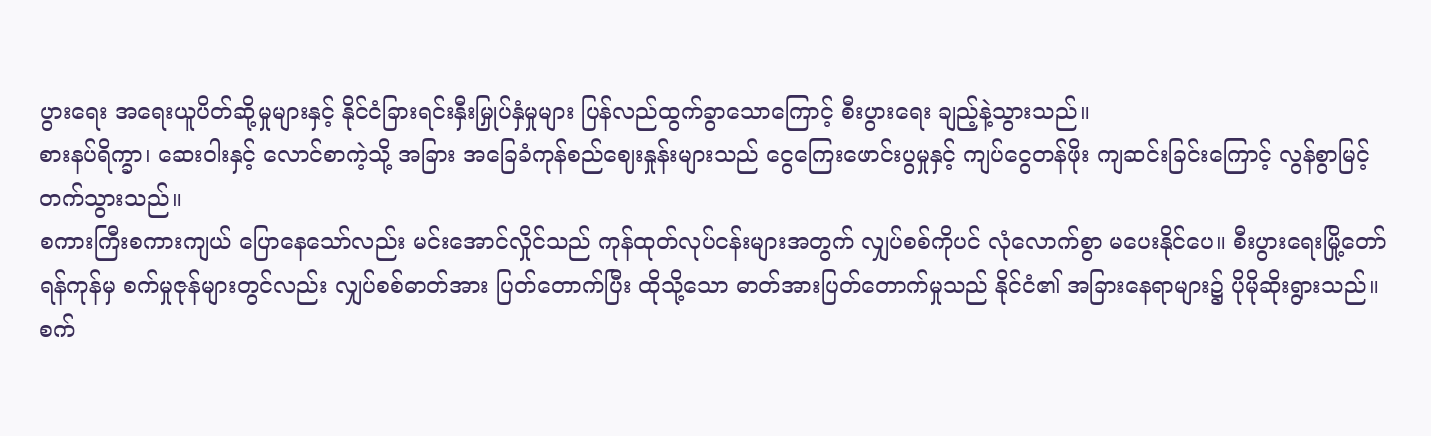ပွားရေး အရေးယူပိတ်ဆို့မှုများနှင့် နိုင်ငံခြားရင်းနှီးမြှုပ်နှံမှုများ ပြန်လည်ထွက်ခွာသောကြောင့် စီးပွားရေး ချည့်နဲ့သွားသည်။
စားနပ်ရိက္ခာ၊ ဆေးဝါးနှင့် လောင်စာကဲ့သို့ အခြား အခြေခံကုန်စည်ဈေးနှုန်းများသည် ငွေကြေးဖောင်းပွမှုနှင့် ကျပ်ငွေတန်ဖိုး ကျဆင်းခြင်းကြောင့် လွန်စွာမြင့်တက်သွားသည်။
စကားကြီးစကားကျယ် ပြောနေသော်လည်း မင်းအောင်လှိုင်သည် ကုန်ထုတ်လုပ်ငန်းများအတွက် လျှပ်စစ်ကိုပင် လုံလောက်စွာ မပေးနိုင်ပေ။ စီးပွားရေးမြို့တော် ရန်ကုန်မှ စက်မှုဇုန်များတွင်လည်း လျှပ်စစ်ဓာတ်အား ပြတ်တောက်ပြီး ထိုသို့သော ဓာတ်အားပြတ်တောက်မှုသည် နိုင်ငံ၏ အခြားနေရာများ၌ ပိုမိုဆိုးရွားသည်။
စက်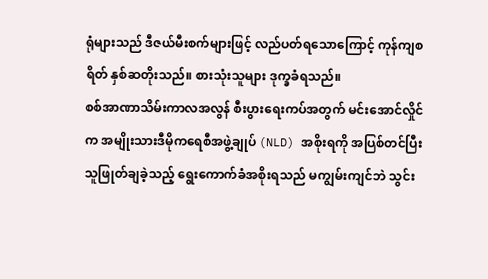ရုံများသည် ဒီဇယ်မီးစက်များဖြင့် လည်ပတ်ရသောကြောင့် ကုန်ကျစရိတ် နှစ်ဆတိုးသည်။ စားသုံးသူများ ဒုက္ခခံရသည်။
စစ်အာဏာသိမ်းကာလအလွန် စီးပွားရေးကပ်အတွက် မင်းအောင်လှိုင်က အမျိုးသားဒီမိုကရေစီအဖွဲ့ချုပ် (NLD) အစိုးရကို အပြစ်တင်ပြီး သူဖြုတ်ချခဲ့သည့် ရွေးကောက်ခံအစိုးရသည် မကျွမ်းကျင်ဘဲ သွင်း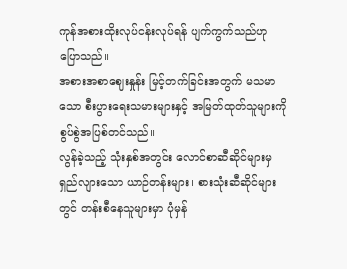ကုန်အစားထိုးလုပ်ငန်းလုပ်ရန် ပျက်ကွက်သည်ဟု ပြောသည်။
အစားအစာဈေးနှုန်း မြင့်တက်ခြင်းအတွက် မသမာသော စီးပွားရေးသမားများနှင့် အမြတ်ထုတ်သူများကို စွပ်စွဲအပြစ်တင်သည်။
လွန်ခဲ့သည့် သုံးနှစ်အတွင်း လောင်စာဆီဆိုင်များမှ ရှည်လျားသော ယာဉ်တန်းများ၊ စားသုံးဆီဆိုင်များတွင် တန်းစီနေသူများမှာ ပုံမှန်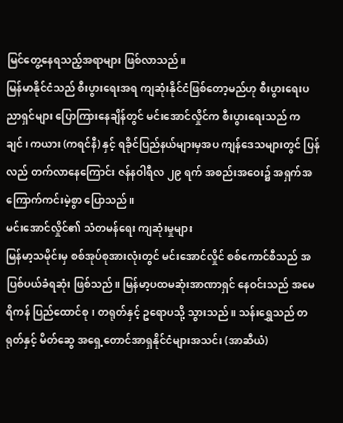မြင်တွေ့နေရသည့်အရာများ ဖြစ်လာသည်။
မြန်မာနိုင်ငံသည် စီးပွားရေးအရ ကျဆုံးနိုင်ငံဖြစ်တော့မည်ဟု စီးပွားရေးပညာရှင်များ ပြောကြားနေချိန်တွင် မင်းအောင်လှိုင်က စီးပွားရေးသည် ကချင်၊ ကယား (ကရင်နီ) နှင့် ရခိုင်ပြည်နယ်များမှအပ ကျန်ဒေသများတွင် ပြန်လည် တက်လာနေကြောင်း ဇန်နဝါရီလ ၂၉ ရက် အစည်းအဝေး၌ အရှက်အကြောက်ကင်းမဲ့စွာ ပြောသည်။
မင်းအောင်လှိုင်၏ သံတမန်ရေး ကျဆုံးမှုများ
မြန်မာ့သမိုင်းမှ စစ်အုပ်စုအားလုံးတွင် မင်းအောင်လှိုင် စစ်ကောင်စီသည် အပြစ်ပယ်ခံရဆုံး ဖြစ်သည်။ မြန်မာ့ပထမဆုံးအာဏာရှင် နေဝင်းသည် အမေရိကန် ပြည်ထောင်စု၊ တရုတ်နှင့် ဥရောပသို့ သွားသည်။ သန်းရွှေသည် တရုတ်နှင့် မိတ်ဆွေ အရှေ့တောင်အာရှနိုင်ငံများအသင်း (အာဆီယံ)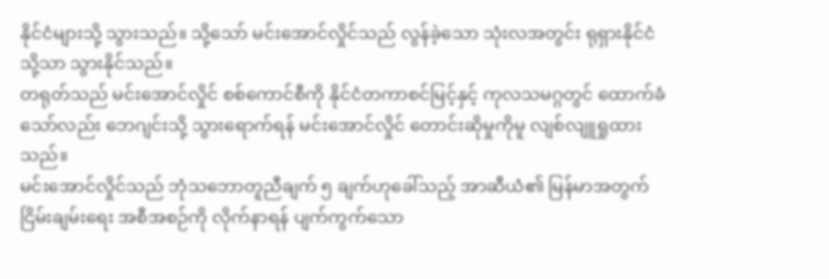နိုင်ငံများသို့ သွားသည်။ သို့သော် မင်းအောင်လှိုင်သည် လွန်ခဲ့သော သုံးလအတွင်း ရုရှားနိုင်ငံသို့သာ သွားနိုင်သည်။
တရုတ်သည် မင်းအောင်လှိုင် စစ်ကောင်စီကို နိုင်ငံတကာစင်မြင့်နှင့် ကုလသမဂ္ဂတွင် ထောက်ခံသော်လည်း ဘေဂျင်းသို့ သွားရောက်ရန် မင်းအောင်လှိုင် တောင်းဆိုမှုကိုမူ လျစ်လျူရှုထားသည်။
မင်းအောင်လှိုင်သည် ဘုံသဘောတူညီချက် ၅ ချက်ဟုခေါ်သည့် အာဆီယံ၏ မြန်မာအတွက် ငြိမ်းချမ်းရေး အစီအစဉ်ကို လိုက်နာရန် ပျက်ကွက်သော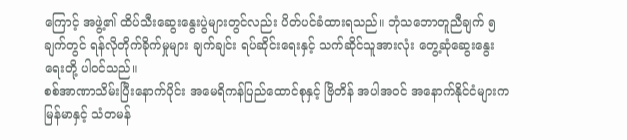ကြောင့် အဖွဲ့၏ ထိပ်သီးဆွေးနွေးပွဲများတွင်လည်း ပိတ်ပင်ခံထားရသည်။ ဘုံသဘောတူညီချက် ၅ ချက်တွင် ရန်လိုတိုက်ခိုက်မှုများ ချက်ချင်း ရပ်ဆိုင်းရေးနှင့် သက်ဆိုင်သူအားလုံး တွေ့ဆုံဆွေးနွေးရေးတို့ ပါဝင်သည်။
စစ်အာဏာသိမ်းပြီးနောက်ပိုင်း အမေရိကန်ပြည်ထောင်စုနှင့် ဗြိတိန် အပါအဝင် အနောက်နိုင်ငံများက မြန်မာနှင့် သံတမန်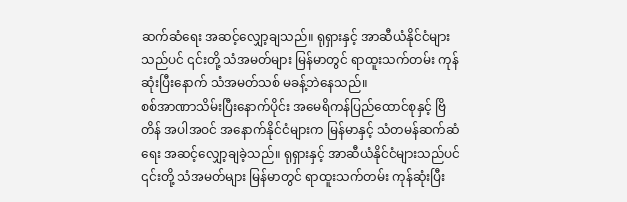ဆက်ဆံရေး အဆင့်လျှော့ချသည်။ ရုရှားနှင့် အာဆီယံနိုင်ငံများသည်ပင် ၎င်းတို့ သံအမတ်များ မြန်မာတွင် ရာထူးသက်တမ်း ကုန်ဆုံးပြီးနောက် သံအမတ်သစ် မခန့်ဘဲနေသည်။
စစ်အာဏာသိမ်းပြီးနောက်ပိုင်း အမေရိကန်ပြည်ထောင်စုနှင့် ဗြိတိန် အပါအဝင် အနောက်နိုင်ငံများက မြန်မာနှင့် သံတမန်ဆက်ဆံရေး အဆင့်လျှော့ချခဲ့သည်။ ရုရှားနှင့် အာဆီယံနိုင်ငံများသည်ပင် ၎င်းတို့ သံအမတ်များ မြန်မာတွင် ရာထူးသက်တမ်း ကုန်ဆုံးပြီး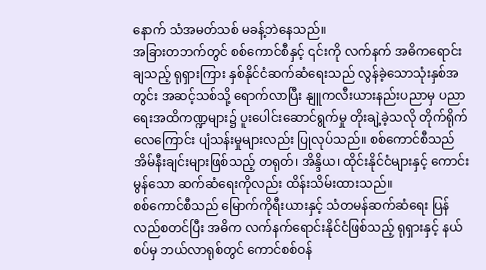နောက် သံအမတ်သစ် မခန့်ဘဲနေသည်။
အခြားတဘက်တွင် စစ်ကောင်စီနှင့် ၎င်းကို လက်နက် အဓိကရောင်းချသည့် ရုရှားကြား နှစ်နိုင်ငံဆက်ဆံရေးသည် လွန်ခဲ့သောသုံးနှစ်အတွင်း အဆင့်သစ်သို့ ရောက်လာပြီး နျူကလီးယားနည်းပညာမှ ပညာရေးအထိကဏ္ဍများ၌ ပူးပေါင်းဆောင်ရွက်မှု တိုးချဲ့ခဲ့သလို တိုက်ရိုက်လေကြောင်း ပျံသန်းမှုများလည်း ပြုလုပ်သည်။ စစ်ကောင်စီသည် အိမ်နီးချင်းများဖြစ်သည့် တရုတ်၊ အိန္ဒိယ၊ ထိုင်းနိုင်ငံများနှင့် ကောင်းမွန်သော ဆက်ဆံရေးကိုလည်း ထိန်းသိမ်းထားသည်။
စစ်ကောင်စီသည် မြောက်ကိုရီးယားနှင့် သံတမန်ဆက်ဆံရေး ပြန်လည်စတင်ပြီး အဓိက လက်နက်ရောင်းနိုင်ငံဖြစ်သည့် ရုရှားနှင့် နယ်စပ်မှ ဘယ်လာရုစ်တွင် ကောင်စစ်ဝန်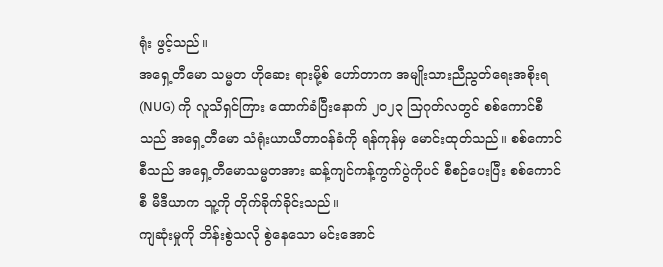ရုံး ဖွင့်သည်။
အရှေ့တီမော သမ္မတ ဟိုဆေး ရားမို့စ် ဟော်တာက အမျိုးသားညီညွတ်ရေးအစိုးရ (NUG) ကို လူသိရှင်ကြား ထောက်ခံပြီးနောက် ၂၀၂၃ သြဂုတ်လတွင် စစ်ကောင်စီသည် အရှေ့တီမော သံရုံးယာယီတာဝန်ခံကို ရန်ကုန်မှ မောင်းထုတ်သည်။ စစ်ကောင်စီသည် အရှေ့တီမောသမ္မတအား ဆန့်ကျင်ကန့်ကွက်ပွဲကိုပင် စီစဉ်ပေးပြီး စစ်ကောင်စီ မီဒီယာက သူ့ကို တိုက်ခိုက်ခိုင်းသည်။
ကျဆုံးမှုကို ဘိန်းစွဲသလို စွဲနေသော မင်းအောင်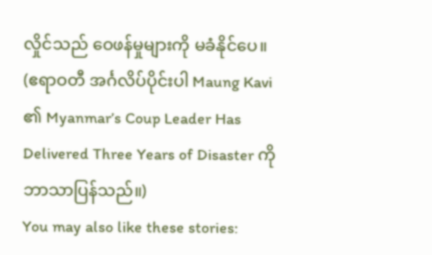လှိုင်သည် ဝေဖန်မှုများကို မခံနိုင်ပေ။
(ဧရာဝတီ အင်္ဂလိပ်ပိုင်းပါ Maung Kavi ၏ Myanmar’s Coup Leader Has Delivered Three Years of Disaster ကို ဘာသာပြန်သည်။)
You may also like these stories: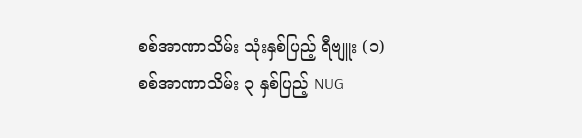စစ်အာဏာသိမ်း သုံးနှစ်ပြည့် ရီဗျူး (၁)
စစ်အာဏာသိမ်း ၃ နှစ်ပြည့် NUG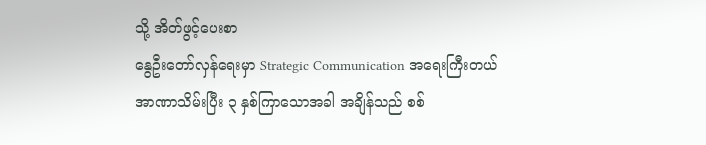သို့ အိတ်ဖွင့်ပေးစာ
နွေဦးတော်လှန်ရေးမှာ Strategic Communication အရေးကြီးတယ်
အာဏာသိမ်းပြီး ၃ နှစ်ကြာသောအခါ အချိန်သည် စစ်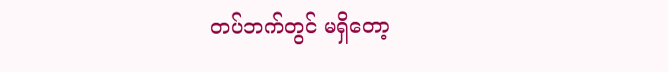တပ်ဘက်တွင် မရှိတော့